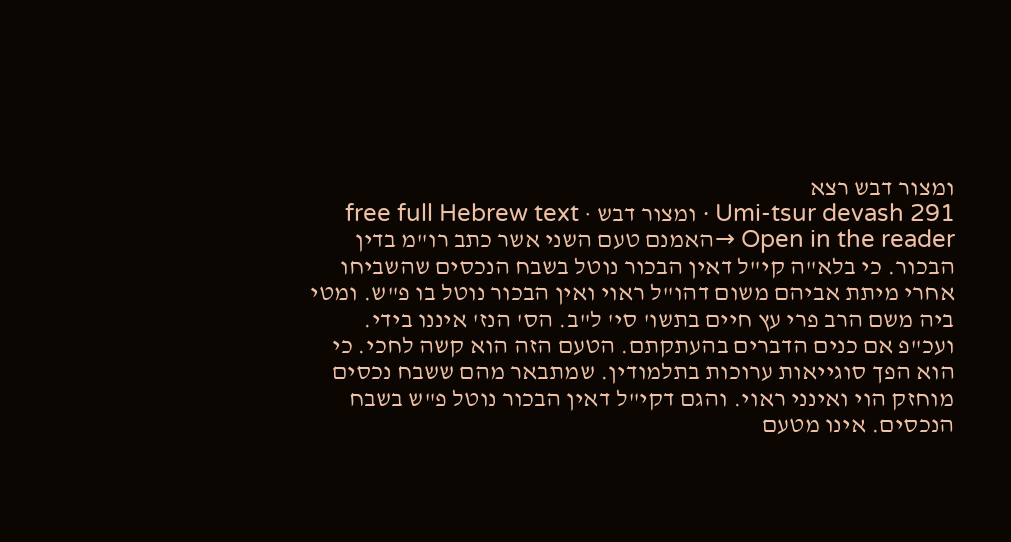ומצור דבש רצא
Umi-tsur devash 291 · ומצור דבש · free full Hebrew text
Open in the reader →האמנם טעם השני אשר כתב רו"מ בדין הבכור. כי בלא"ה קי"ל דאין הבכור נוטל בשבח הנכסים שהשביחו אחרי מיתת אביהם משום דהו"ל ראוי ואין הבכור נוטל בו פ"ש. ומטי ביה משם הרב פרי עץ חיים בתשו' סי' ל"ב. הס' הנז' איננו בידי. ועכ"פ אם כנים הדברים בהעתקתם. הטעם הזה הוא קשה לחכי. כי הוא הפך סוגייאות ערוכות בתלמודין. שמתבאר מהם ששבח נכסים מוחזק הוי ואינני ראוי. והגם דקי"ל דאין הבכור נוטל פ"ש בשבח הנכסים. אינו מטעם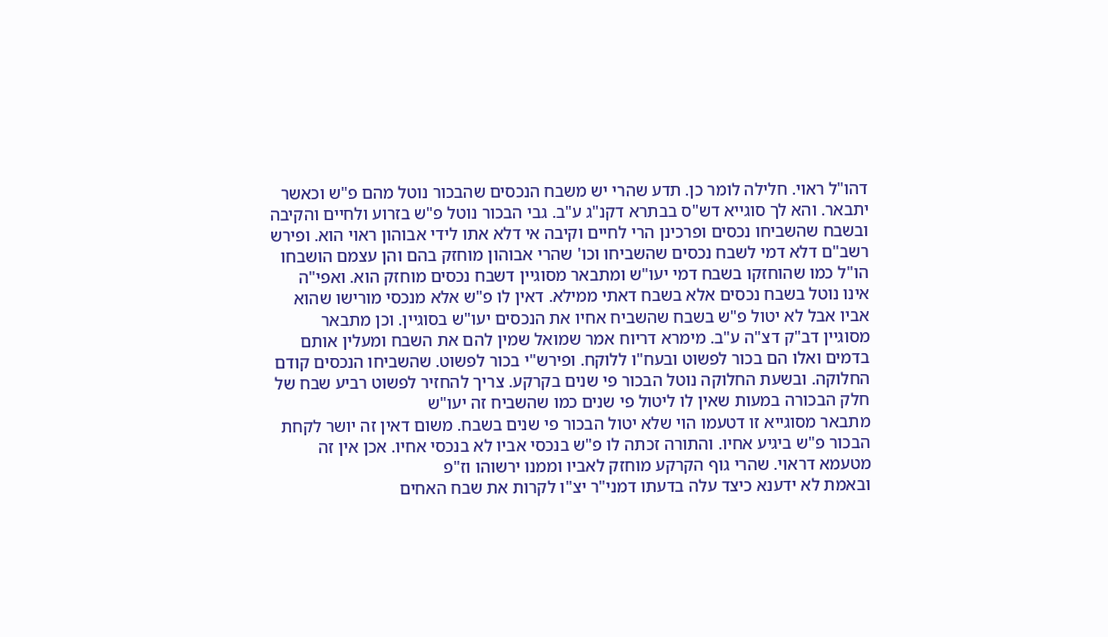דהו"ל ראוי. חלילה לומר כן. תדע שהרי יש משבח הנכסים שהבכור נוטל מהם פ"ש וכאשר יתבאר. והא לך סוגייא דש"ס בבתרא דקנ"ג ע"ב. גבי הבכור נוטל פ"ש בזרוע ולחיים והקיבה ובשבח שהשביחו נכסים ופרכינן הרי לחיים וקיבה אי דלא אתו לידי אבוהון ראוי הוא. ופירש רשב"ם דלא דמי לשבח נכסים שהשביחו וכו' שהרי אבוהון מוחזק בהם והן עצמם הושבחו הו"ל כמו שהוחזקו בשבח דמי יעו"ש ומתבאר מסוגיין דשבח נכסים מוחזק הוא. ואפי"ה אינו נוטל בשבח נכסים אלא בשבח דאתי ממילא. דאין לו פ"ש אלא מנכסי מורישו שהוא אביו אבל לא יטול פ"ש בשבח שהשביח אחיו את הנכסים יעו"ש בסוגיין. וכן מתבאר מסוגיין דב"ק דצ"ה ע"ב. מימרא דריוח אמר שמואל שמין להם את השבח ומעלין אותם בדמים ואלו הם בכור לפשוט ובעח"ו ללוקח. ופירש"י בכור לפשוט. שהשביחו הנכסים קודם החלוקה. ובשעת החלוקה נוטל הבכור פי שנים בקרקע. צריך להחזיר לפשוט רביע שבח של חלק הבכורה במעות שאין לו ליטול פי שנים כמו שהשביח זה יעו"ש
מתבאר מסוגייא זו דטעמו הוי שלא יטול הבכור פי שנים בשבח. משום דאין זה יושר לקחת הבכור פ"ש ביגיע אחיו. והתורה זכתה לו פ"ש בנכסי אביו לא בנכסי אחיו. אכן אין זה מטעמא דראוי. שהרי גוף הקרקע מוחזק לאביו וממנו ירשוהו וז"פ
ובאמת לא ידענא כיצד עלה בדעתו דמני"ר יצ"ו לקרות את שבח האחים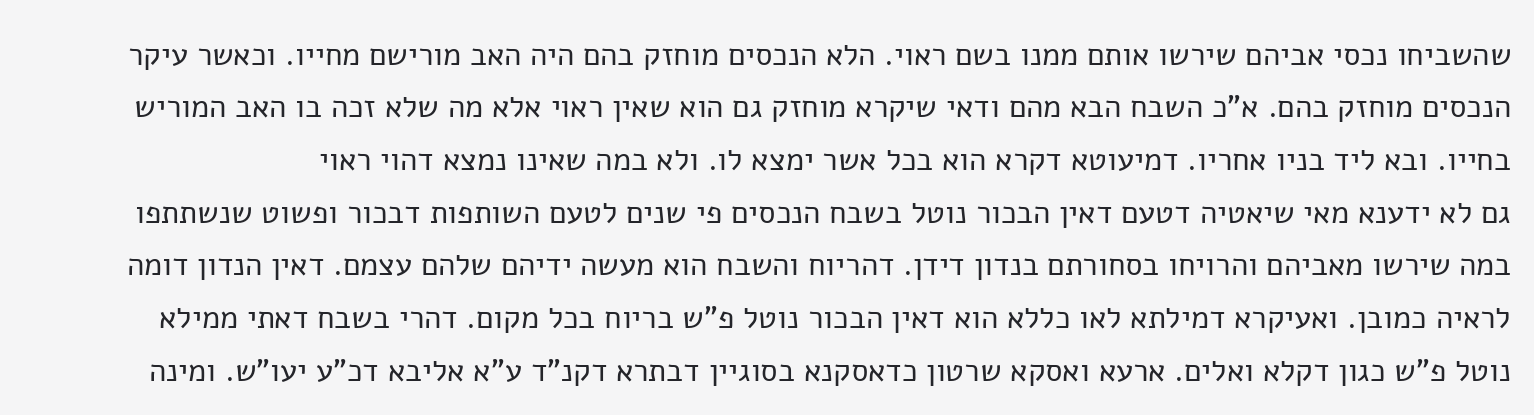שהשביחו נכסי אביהם שירשו אותם ממנו בשם ראוי. הלא הנכסים מוחזק בהם היה האב מורישם מחייו. וכאשר עיקר הנכסים מוחזק בהם. א"כ השבח הבא מהם ודאי שיקרא מוחזק גם הוא שאין ראוי אלא מה שלא זכה בו האב המוריש בחייו. ובא ליד בניו אחריו. דמיעוטא דקרא הוא בכל אשר ימצא לו. ולא במה שאינו נמצא דהוי ראוי
גם לא ידענא מאי שיאטיה דטעם דאין הבכור נוטל בשבח הנכסים פי שנים לטעם השותפות דבכור ופשוט שנשתתפו במה שירשו מאביהם והרויחו בסחורתם בנדון דידן. דהריוח והשבח הוא מעשה ידיהם שלהם עצמם. דאין הנדון דומה לראיה כמובן. ואעיקרא דמילתא לאו כללא הוא דאין הבכור נוטל פ"ש בריוח בכל מקום. דהרי בשבח דאתי ממילא נוטל פ"ש כגון דקלא ואלים. ארעא ואסקא שרטון כדאסקנא בסוגיין דבתרא דקנ"ד ע"א אליבא דכ"ע יעו"ש. ומינה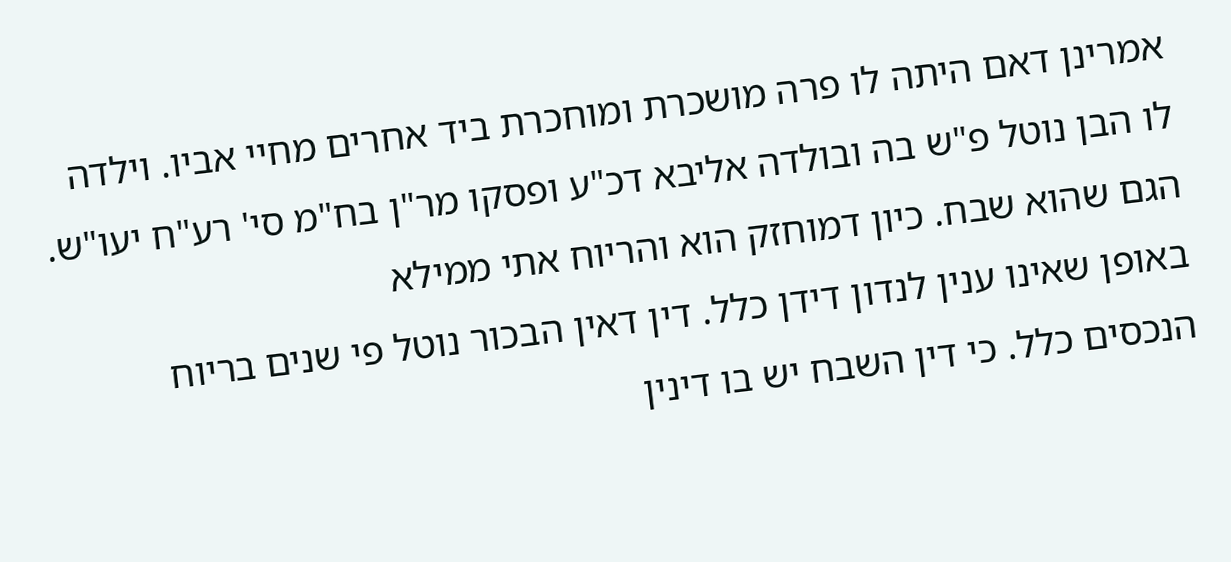אמרינן דאם היתה לו פרה מושכרת ומוחכרת ביד אחרים מחיי אביו. וילדה לו הבן נוטל פ"ש בה ובולדה אליבא דכ"ע ופסקו מר"ן בח"מ סי' רע"ח יעו"ש. הגם שהוא שבח. כיון דמוחזק הוא והריוח אתי ממילא
באופן שאינו ענין לנדון דידן כלל. דין דאין הבכור נוטל פי שנים בריוח הנכסים כלל. כי דין השבח יש בו דינין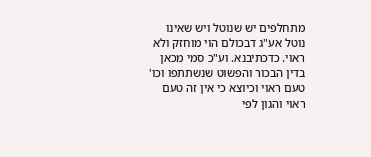מתחלפים יש שנוטל ויש שאינו נוטל אע"ג דבכולם הוי מוחזק ולא ראוי. כדכתיבנא. וע"כ סמי מכאן בדין הבכור והפשוט שנשתתפו וכו' טעם ראוי וכיוצא כי אין זה טעם ראוי והגון לפי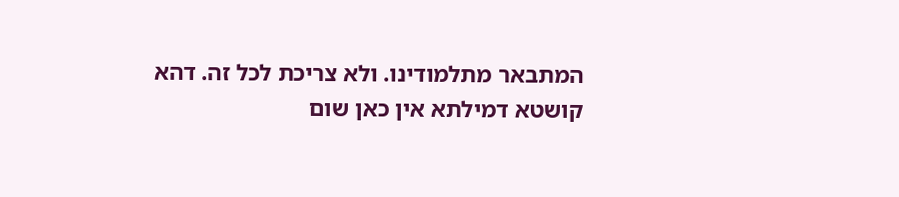המתבאר מתלמודינו. ולא צריכת לכל זה. דהא קושטא דמילתא אין כאן שום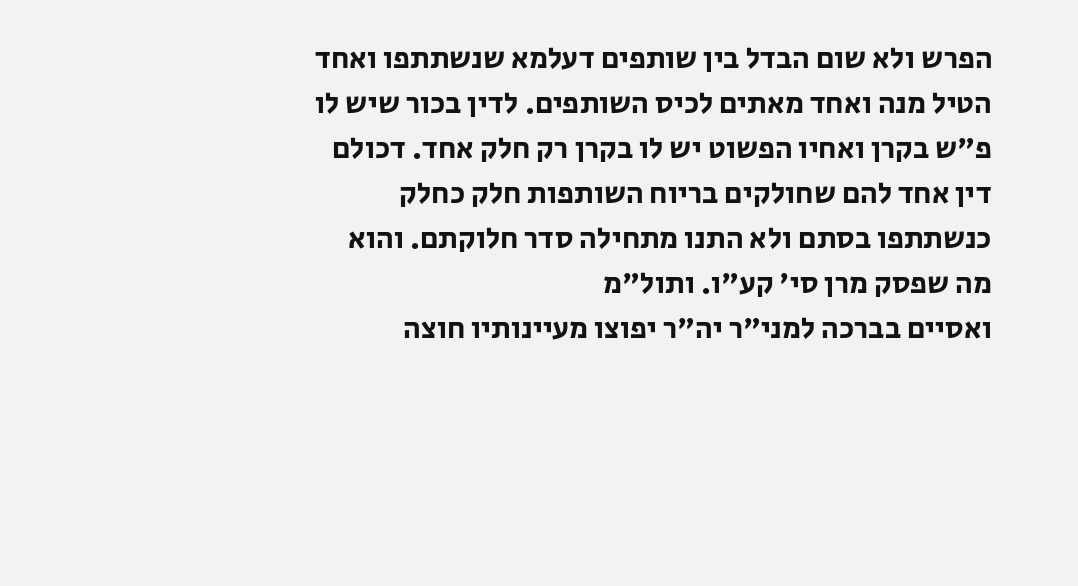הפרש ולא שום הבדל בין שותפים דעלמא שנשתתפו ואחד הטיל מנה ואחד מאתים לכיס השותפים. לדין בכור שיש לו פ"ש בקרן ואחיו הפשוט יש לו בקרן רק חלק אחד. דכולם דין אחד להם שחולקים בריוח השותפות חלק כחלק כנשתתפו בסתם ולא התנו מתחילה סדר חלוקתם. והוא מה שפסק מרן סי' קע"ו. ותול"מ
ואסיים בברכה למני"ר יה"ר יפוצו מעיינותיו חוצה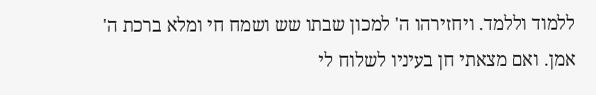ללמוד וללמד. ויחזירהו ה' למכון שבתו שש ושמח חי ומלא ברכת ה' אמן. ואם מצאתי חן בעיניו לשלוח לי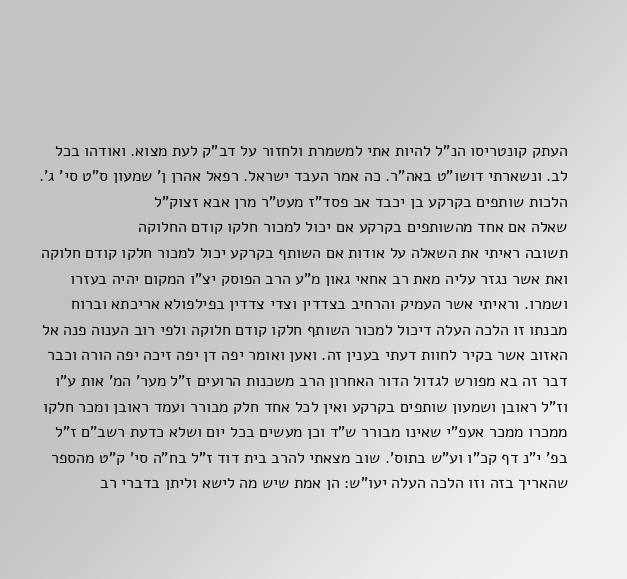העתק קונטריסו הנ"ל להיות אתי למשמרת ולחזור על דב"ק לעת מצוא. ואודהו בכל לב. ונשארתי דושו"ט באה"ר. כה אמר העבד ישראל. רפאל אהרן ן' שמעון ס"ט סי' ג'. הלכות שותפים בקרקע בן יכבד אב פסד"ז מעט"ר מרן אבא זצוק"ל
שאלה אם אחד מהשותפים בקרקע אם יכול למכור חלקו קודם החלוקה
תשובה ראיתי את השאלה על אודות אם השותף בקרקע יכול למכור חלקו קודם חלוקה ואת אשר נגזר עליה מאת רב אחאי גאון מ"ע הרב הפוסק יצ"ו המקום יהיה בעזרו ושמרו. וראיתי אשר העמיק והרחיב בצדדין וצדי צדדין בפילפולא אריכתא וברוח מבנתו זו הלכה העלה דיכול למכור השותף חלקו קודם חלוקה ולפי רוב הענוה פנה אל האזוב אשר בקיר לחוות דעתי בענין זה. ואען ואומר יפה דן יפה זיכה יפה הורה וכבר דבר זה בא מפורש לגדול הדור האחרון הרב משכנות הרועים ז"ל מער' המ' אות ע"ו וז"ל ראובן ושמעון שותפים בקרקע ואין לכל אחד חלק מבורר ועמד ראובן ומכר חלקו ממכרו ממכר אעפ"י שאינו מבורר ש"ד וכן מעשים בכל יום ושלא כדעת רשב"ם ז"ל בפ' י"נ דף קכ"ו וע"ש בתוס'. שוב מצאתי להרב בית דוד ז"ל בח"ה סי' ק"ט מהספר שהאריך בזה וזו הלכה העלה יעו"ש: הן אמת שיש מה לישא וליתן בדברי רב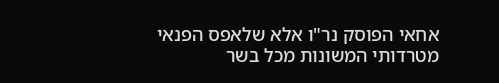אחאי הפוסק נר"ו אלא שלאפס הפנאי מטרדותי המשונות מכל בשר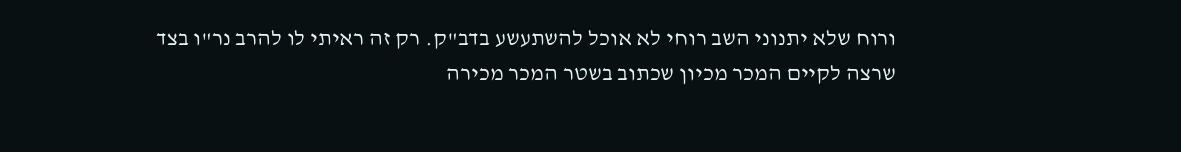ורוח שלא יתנוני השב רוחי לא אוכל להשתעשע בדב"ק. רק זה ראיתי לו להרב נר"ו בצד שרצה לקיים המכר מכיון שכתוב בשטר המכר מכירה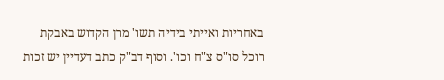באחריות ואייתי בידיה תשו' מרן הקדוש באבקת רוכל סו"ס צ"ח וכו'. וסוף דב"ק כתב דעדיין יש זכות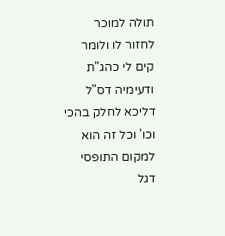תולה למוכר לחזור לו ולומר קים לי כהג"ת ודעימיה דס"ל דליכא לחלק בהכי וכו' וכל זה הוא למקום התופסי דגל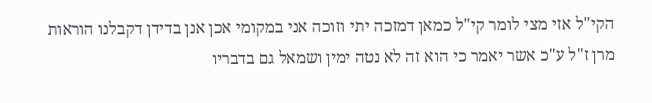הקי"ל אזי מצי לומר קי"ל כמאן דמזכה יתי וזוכה אני במקומי אכן אנן בדידן דקבלנו הוראות מרן ז"ל ע"כ אשר יאמר כי הוא זה לא נטה ימין ושמאל גם בדבריו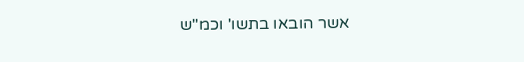אשר הובאו בתשו' וכמ"ש